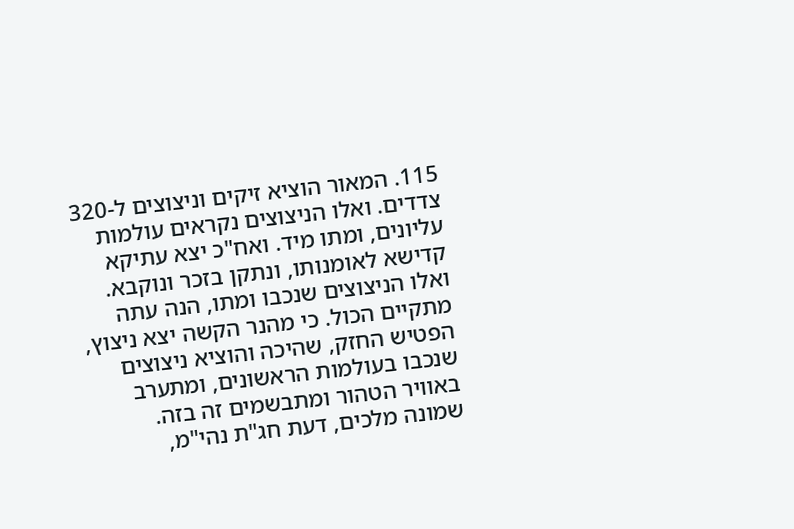115. המאור הוציא זיקים וניצוצים ל-320 צדדים. ואלו הניצוצים נקראים עולמות עליונים, ומתו מיד. ואח"כ יצא עתיקא קדישא לאומנותו, ונתקן בזכר ונוקבא. ואלו הניצוצים שנכבו ומתו, הנה עתה מתקיים הכול. כי מהנר הקשה יצא ניצוץ, הפטיש החזק, שהיכה והוציא ניצוצים שנכבו בעולמות הראשונים, ומתערב באוויר הטהור ומתבשמים זה בזה.
שמונה מלכים, דעת חג"ת נהי"מ,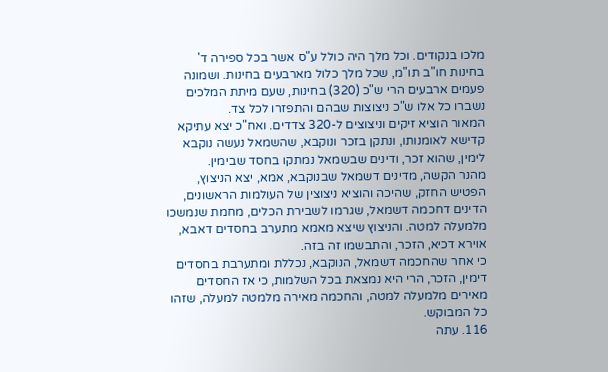מלכו בנקודים. וכל מלך היה כולל ע"ס אשר בכל ספירה ד' בחינות חו"ב תו"מ, שכל מלך כלול מארבעים בחינות. ושמונה פעמים ארבעים הרי ש"כ (320) בחינות, שעם מיתת המלכים נשברו כל אלו ש"כ ניצוצות שבהם והתפזרו לכל צד.
המאור הוציא זיקים וניצוצים ל-320 צדדים. ואח"כ יצא עתיקא קדישא לאומנותו, ונתקן בזכר ונוקבא, שהשמאל נעשה נוקבא לימין, שהוא זכר, ודינים שבשמאל נמתקו בחסד שבימין.
מהנר הקשה, מדינים דשמאל שבנוקבא, אמא, יצא הניצוץ, הפטיש החזק, שהיכה והוציא ניצוצין של העולמות הראשונים, הדינים דחכמה דשמאל, שגרמו לשבירת הכלים, מחמת שנמשכו מלמעלה למטה. והניצוץ שיצא מאמא מתערב בחסדים דאבא, אוירא דכיא, הזכר, והתבשמו זה בזה.
כי אחר שהחכמה דשמאל, הנוקבא, נכללת ומתערבת בחסדים דימין, הזכר, הרי היא נמצאת בכל השלמות, כי אז החסדים מאירים מלמעלה למטה, והחכמה מאירה מלמטה למעלה, שזהו כל המבוקש.
116. עתה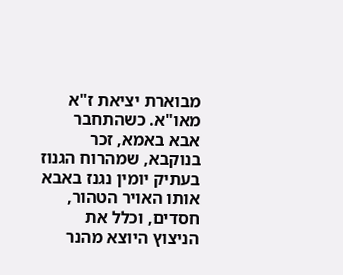מבוארת יציאת ז"א מאו"א. כשהתחבר אבא באמא, זכר בנוקבא, שמהרוח הגנוז בעתיק יומין נגנז באבא אותו האויר הטהור, חסדים, וכלל את הניצוץ היוצא מהנר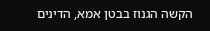הקשה הגנוז בבטן אמא, הדינים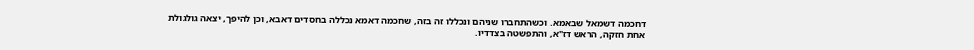דחכמה דשמאל שבאמא. וכשהתחברו שניהם ונכללו זה בזה, שחכמה דאמא נכללה בחסדים דאבא, וכן להיפך, יצאה גולגולת אחת חזקה, הראש דז"א, והתפשטה בצדדיו.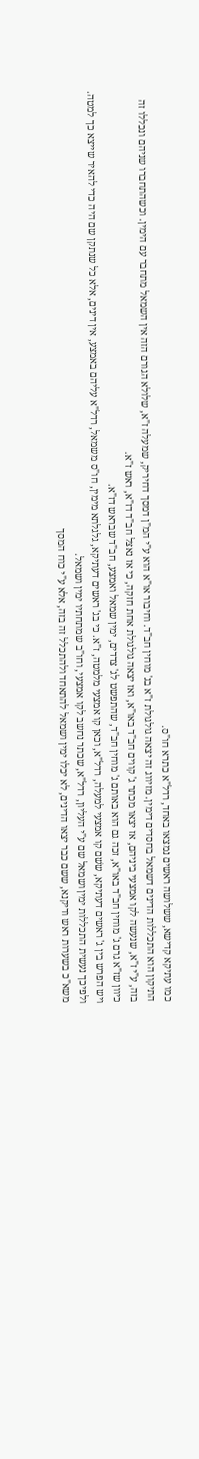כמו עתיקא קדישא, ששלושה ראשים נמצאו באחד, רדל"א כתרא חו"ס.
התיקון הוא התכללות הדינים דשמאל בחסדים דימין. מזיווג זה יצאה גולגולת ז"א בג' מוחין חב"ד. וחיבור או"א הוא ע"י המ"ן דמסך דחיריק, שמעלה ז"א, שלולא הגורם הזה אין השמאל מתחבר עם הימין. וכשהתחברו שניהם ונכללו זה בזה, ע"י ז"א, שנעשה לקו אמצעי ביניהם, אז יצאו מכתר ג' קווים חב"ד באו"א, ואז יצאה גולגולת אחת חזקה, כי אז נאצל חב"ד דז"א, ראש ז"א.
כיוון שז"א גרם ג' מוחין חב"ד באו"א, זכה גם הוא באותם ג' מוחין חב"ד, שהתפשט לג' צדדים, ימין שמאל ואמצע, חב"ד שבראש דז"א.
ויש הפרש בין ג' ראשים דעתיקא, ששׁם קו אמצעי למעלה, רדל"א, וכאן קו אמצעי מלמטה, ז"א. כי בג' ראשים דעתיקא, גלגלתא מימין, חו"ס משמאל, רדל"א עליהם באמצע, אין דינים, אלא כל שנתקן שם היה כדי להאיר שייצא כך למטה. ולפיכך נעשית התכללות ימין ושמאל שם ע"י העליון, רדל"א, שכתר נחשב לקו אמצעי, וחו"ב שמתחתיו ימין ושמאל.
משא"כ בשערות ראש ודיקנא, ששם כבר יצאו הדינים, לא יכלו ימין ושמאל להתאחד ולהתכלל זה בזה, אלא ע"י כוח המסך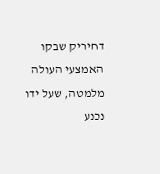דחיריק שבקו האמצעי העולה מלמטה, שעל ידו נכנע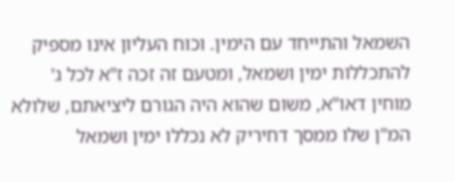השמאל והתייחד עם הימין. וכוח העליון אינו מספיק להתכללות ימין ושמאל, ומטעם זה זכה ז"א לכל ג' מוחין דאו"א, משום שהוא היה הגורם ליציאתם, שלולא המ"ן שלו ממסך דחיריק לא נכללו ימין ושמאל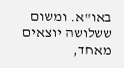באו"א. ומשום ששלושה יוצאים מאחד,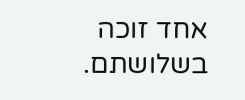אחד זוכה בשלושתם.